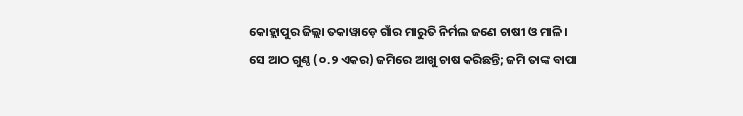କୋହ୍ଲାପୁର ଜିଲ୍ଲା ତକାୱାଡ଼େ ଗାଁର ମାରୁତି ନିର୍ମଲ ଜଣେ ଚାଷୀ ଓ ମାଳି। ସେ ଆଠ ଗୁଣ୍ଠ (୦.୨ ଏକର) ଜମିରେ ଆଖୁ ଚାଷ କରିଛନ୍ତି; ଜମି ତାଙ୍କ ବାପା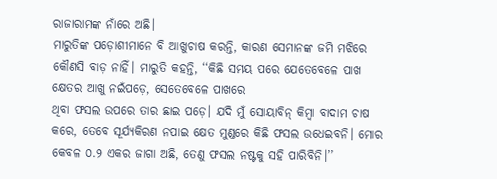ରାଜାରାମଙ୍କ ନାଁରେ ଅଛି।
ମାରୁତିଙ୍କ ପଡ଼ୋଶୀମାନେ ବି ଆଖୁଚାଷ କରନ୍ତି, କାରଣ ସେମାନଙ୍କ ଜମି ମଝିରେ କୌଣସି ବାଡ଼ ନାହିଁ। ମାରୁତି କହନ୍ତି, ‘‘କିଛି ସମୟ ପରେ ଯେତେବେଳେ ପାଖ କ୍ଷେତର ଆଖୁ ନଇଁପଡ଼େ, ସେତେବେଳେ ପାଖରେ
ଥିବା ଫସଲ ଉପରେ ତାର ଛାଇ ପଡ଼େ। ଯଦି ମୁଁ ସୋୟାବିନ୍ କିମ୍ବା ବାଦାମ ଚାଷ କରେ, ତେବେ ସୂର୍ଯ୍ୟକିରଣ ନପାଇ କ୍ଷେତ ମୁଣ୍ଡରେ କିଛି ଫସଲ ଉଧେଇବନି। ମୋର କେବଳ ୦.୨ ଏକର ଜାଗା ଅଛି, ତେଣୁ ଫସଲ ନଷ୍ଟକୁ ସହି ପାରିବିନି।’’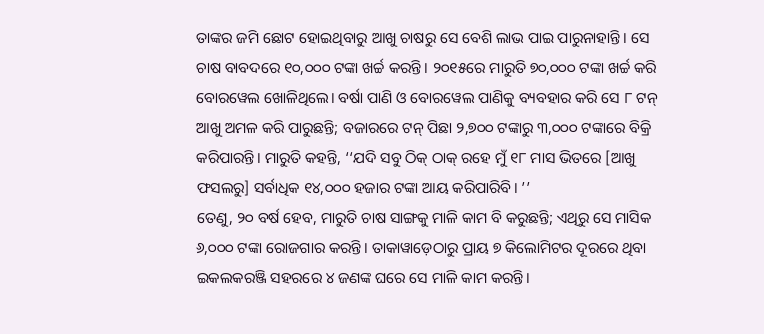ତାଙ୍କର ଜମି ଛୋଟ ହୋଇଥିବାରୁ ଆଖୁ ଚାଷରୁ ସେ ବେଶି ଲାଭ ପାଇ ପାରୁନାହାନ୍ତି। ସେ ଚାଷ ବାବଦରେ ୧୦,୦୦୦ ଟଙ୍କା ଖର୍ଚ୍ଚ କରନ୍ତି। ୨୦୧୫ରେ ମାରୁତି ୭୦,୦୦୦ ଟଙ୍କା ଖର୍ଚ୍ଚ କରି ବୋରୱେଲ ଖୋଳିଥିଲେ। ବର୍ଷା ପାଣି ଓ ବୋରୱେଲ ପାଣିକୁ ବ୍ୟବହାର କରି ସେ ୮ ଟନ୍ ଆଖୁ ଅମଳ କରି ପାରୁଛନ୍ତି; ବଜାରରେ ଟନ୍ ପିଛା ୨,୭୦୦ ଟଙ୍କାରୁ ୩,୦୦୦ ଟଙ୍କାରେ ବିକ୍ରି କରିପାରନ୍ତି। ମାରୁତି କହନ୍ତି, ‘‘ଯଦି ସବୁ ଠିକ୍ ଠାକ୍ ରହେ ମୁଁ ୧୮ ମାସ ଭିତରେ [ଆଖୁ ଫସଲରୁ] ସର୍ବାଧିକ ୧୪,୦୦୦ ହଜାର ଟଙ୍କା ଆୟ କରିପାରିବି। ’’
ତେଣୁ, ୨୦ ବର୍ଷ ହେବ, ମାରୁତି ଚାଷ ସାଙ୍ଗକୁ ମାଳି କାମ ବି କରୁଛନ୍ତି; ଏଥିରୁ ସେ ମାସିକ ୬,୦୦୦ ଟଙ୍କା ରୋଜଗାର କରନ୍ତି। ତାକାୱାଡ଼େଠାରୁ ପ୍ରାୟ ୭ କିଲୋମିଟର ଦୂରରେ ଥିବା ଇକଲକରଞ୍ଜି ସହରରେ ୪ ଜଣଙ୍କ ଘରେ ସେ ମାଳି କାମ କରନ୍ତି।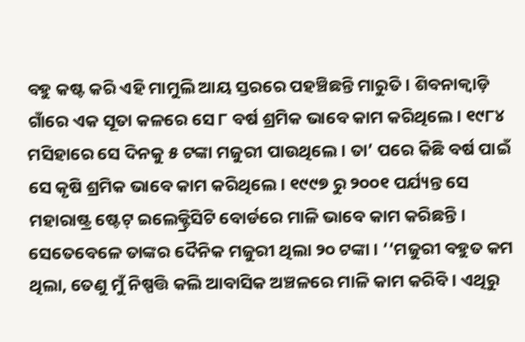ବହୁ କଷ୍ଟ କରି ଏହି ମାମୁଲି ଆୟ ସ୍ତରରେ ପହଞ୍ଚିଛନ୍ତି ମାରୁତି। ଶିବନାକ୍ୱାଡ଼ି ଗାଁରେ ଏକ ସୂତା କଳରେ ସେ ୮ ବର୍ଷ ଶ୍ରମିକ ଭାବେ କାମ କରିଥିଲେ। ୧୯୮୪ ମସିହାରେ ସେ ଦିନକୁ ୫ ଟଙ୍କା ମଜୁରୀ ପାଉଥିଲେ। ତା’ ପରେ କିଛି ବର୍ଷ ପାଇଁ ସେ କୃଷି ଶ୍ରମିକ ଭାବେ କାମ କରିଥିଲେ। ୧୯୯୭ ରୁ ୨୦୦୧ ପର୍ଯ୍ୟନ୍ତ ସେ ମହାରାଷ୍ଟ୍ର ଷ୍ଟେଟ୍ ଇଲେକ୍ଟ୍ରିସିଟି ବୋର୍ଡରେ ମାଳି ଭାବେ କାମ କରିଛନ୍ତି। ସେତେବେଳେ ତାଙ୍କର ଦୈନିକ ମଜୁରୀ ଥିଲା ୨୦ ଟଙ୍କା। ‘‘ମଜୁରୀ ବହୁତ କମ ଥିଲା, ତେଣୁ ମୁଁ ନିଷ୍ପତ୍ତି କଲି ଆବାସିକ ଅଞ୍ଚଳରେ ମାଳି କାମ କରିବି। ଏଥିରୁ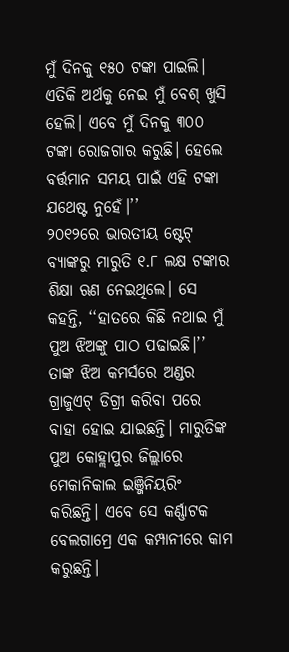ମୁଁ ଦିନକୁ ୧୫୦ ଟଙ୍କା ପାଇଲି। ଏତିକି ଅର୍ଥକୁ ନେଇ ମୁଁ ବେଶ୍ ଖୁସି ହେଲି। ଏବେ ମୁଁ ଦିନକୁ ୩୦୦ ଟଙ୍କା ରୋଜଗାର କରୁଛି। ହେଲେ ବର୍ତ୍ତମାନ ସମୟ ପାଇଁ ଏହି ଟଙ୍କା ଯଥେଷ୍ଟ ନୁହେଁ।’’
୨୦୧୨ରେ ଭାରତୀୟ ଷ୍ଟେଟ୍ ବ୍ୟାଙ୍କରୁ ମାରୁତି ୧.୮ ଲକ୍ଷ ଟଙ୍କାର ଶିକ୍ଷା ଋଣ ନେଇଥିଲେ। ସେ କହନ୍ତି, ‘‘ହାତରେ କିଛି ନଥାଇ ମୁଁ ପୁଅ ଝିଅଙ୍କୁ ପାଠ ପଢାଇଛି।’’ ତାଙ୍କ ଝିଅ କମର୍ସରେ ଅଣ୍ଡର ଗ୍ରାଜୁଏଟ୍ ଡିଗ୍ରୀ କରିବା ପରେ ବାହା ହୋଇ ଯାଇଛନ୍ତି। ମାରୁତିଙ୍କ ପୁଅ କୋହ୍ଲାପୁର ଜିଲ୍ଲାରେ ମେକାନିକାଲ ଇଞ୍ଜିନିୟରିଂ କରିଛନ୍ତି। ଏବେ ସେ କର୍ଣ୍ଣାଟକ ବେଲଗାମ୍ରେ ଏକ କମ୍ପାନୀରେ କାମ କରୁଛନ୍ତି।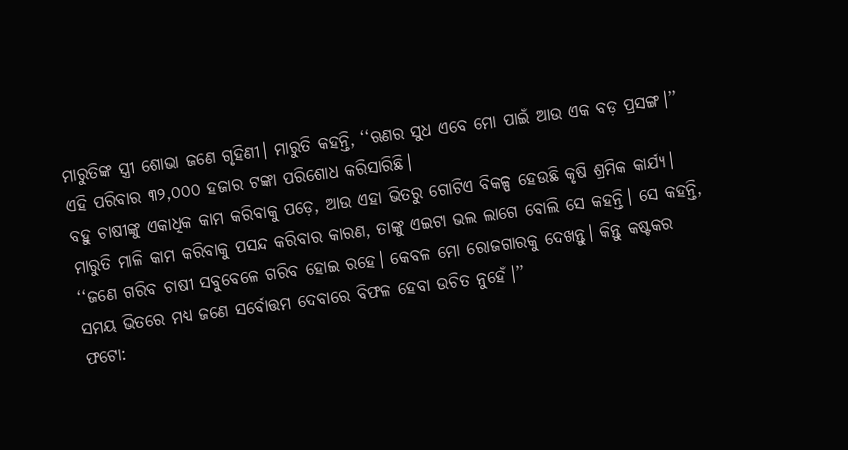ମାରୁତିଙ୍କ ସ୍ତ୍ରୀ ଶୋଭା ଜଣେ ଗୃହିଣୀ। ମାରୁତି କହନ୍ତି, ‘‘ଋଣର ସୁଧ ଏବେ ମୋ ପାଇଁ ଆଉ ଏକ ବଡ଼ ପ୍ରସଙ୍ଗ।’’ ଏହି ପରିବାର ୩୨,୦୦୦ ହଜାର ଟଙ୍କା ପରିଶୋଧ କରିସାରିଛି।
ବହୁ ଚାଷୀଙ୍କୁ ଏକାଧିକ କାମ କରିବାକୁ ପଡ଼େ, ଆଉ ଏହା ଭିତରୁ ଗୋଟିଏ ବିକଳ୍ପ ହେଉଛି କୃଷି ଶ୍ରମିକ କାର୍ଯ୍ୟ। ମାରୁତି ମାଳି କାମ କରିବାକୁ ପସନ୍ଦ କରିବାର କାରଣ, ତାଙ୍କୁ ଏଇଟା ଭଲ ଲାଗେ ବୋଲି ସେ କହନ୍ତି। ସେ କହନ୍ତି, ‘‘ଜଣେ ଗରିବ ଚାଷୀ ସବୁବେଳେ ଗରିବ ହୋଇ ରହେ। କେବଳ ମୋ ରୋଜଗାରକୁ ଦେଖନ୍ତୁ। କିନ୍ତୁ କଷ୍ଟକର ସମୟ ଭିତରେ ମଧ୍ୟ ଜଣେ ସର୍ବୋତ୍ତମ ଦେବାରେ ବିଫଳ ହେବା ଉଚିତ ନୁହେଁ।’’
ଫଟୋ: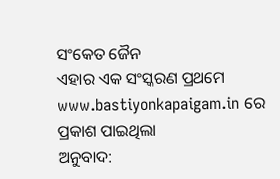ସଂକେତ ଜୈନ
ଏହାର ଏକ ସଂସ୍କରଣ ପ୍ରଥମେ www.bastiyonkapaigam.in ରେ ପ୍ରକାଶ ପାଇଥିଲା
ଅନୁବାଦ: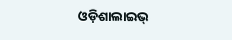ଓଡ଼ିଶାଲାଇଭ୍